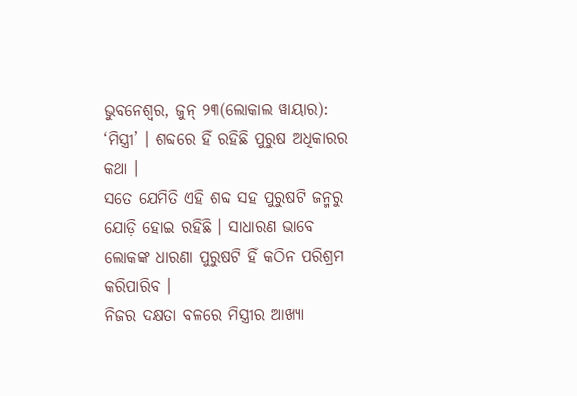ଭୁବନେଶ୍ୱର, ଜୁନ୍ ୨୩(ଲୋକାଲ ୱାୟାର): ‘ମିସ୍ତ୍ରୀ’ । ଶବ୍ଦରେ ହିଁ ରହିଛି ପୁରୁଷ ଅଧିକାରର କଥା ।
ସତେ ଯେମିତି ଏହି ଶବ୍ଦ ସହ ପୁରୁଷଟି ଜନ୍ମରୁ ଯୋଡ଼ି ହୋଇ ରହିଛି । ସାଧାରଣ ଭାବେ ଲୋକଙ୍କ ଧାରଣା ପୁରୁଷଟି ହିଁ କଠିନ ପରିଶ୍ରମ କରିପାରିବ ।
ନିଜର ଦକ୍ଷତା ବଳରେ ମିସ୍ତ୍ରୀର ଆଖ୍ୟା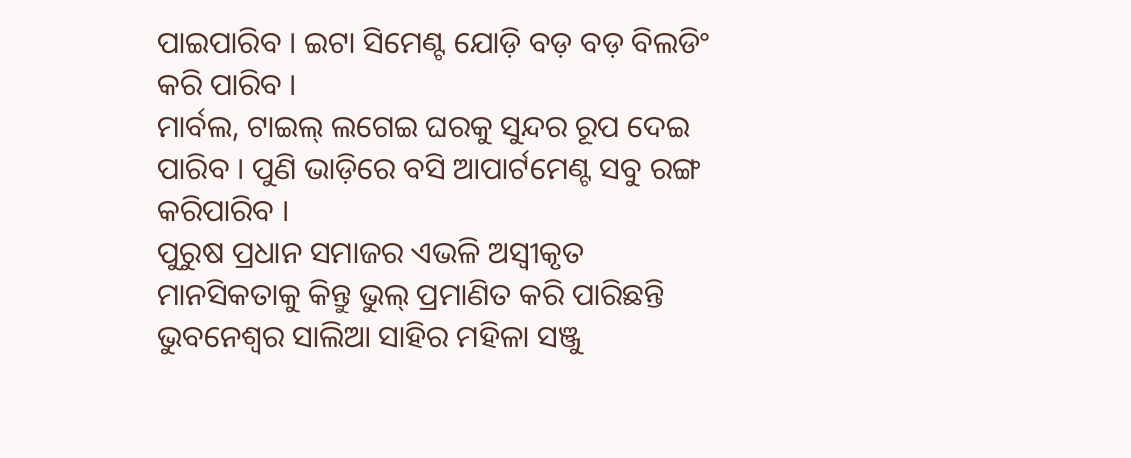ପାଇପାରିବ । ଇଟା ସିମେଣ୍ଟ ଯୋଡ଼ି ବଡ଼ ବଡ଼ ବିଲଡିଂ କରି ପାରିବ ।
ମାର୍ବଲ, ଟାଇଲ୍ ଲଗେଇ ଘରକୁ ସୁନ୍ଦର ରୂପ ଦେଇ ପାରିବ । ପୁଣି ଭାଡ଼ିରେ ବସି ଆପାର୍ଟମେଣ୍ଟ ସବୁ ରଙ୍ଗ କରିପାରିବ ।
ପୁରୁଷ ପ୍ରଧାନ ସମାଜର ଏଭଳି ଅସ୍ୱୀକୃତ ମାନସିକତାକୁ କିନ୍ତୁ ଭୁଲ୍ ପ୍ରମାଣିତ କରି ପାରିଛନ୍ତି ଭୁବନେଶ୍ୱର ସାଲିଆ ସାହିର ମହିଳା ସଞ୍ଜୁ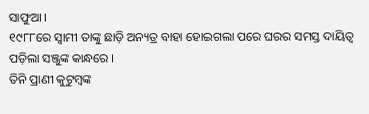ସାଫୁଆ ।
୧୯୮୮ରେ ସ୍ୱାମୀ ତାଙ୍କୁ ଛାଡ଼ି ଅନ୍ୟତ୍ର ବାହା ହୋଇଗଲା ପରେ ଘରର ସମସ୍ତ ଦାୟିତ୍ୱ ପଡ଼ିଲା ସଞ୍ଜୁଙ୍କ କାନ୍ଧରେ ।
ତିନି ପ୍ରାଣୀ କୁଟୁମ୍ବଙ୍କ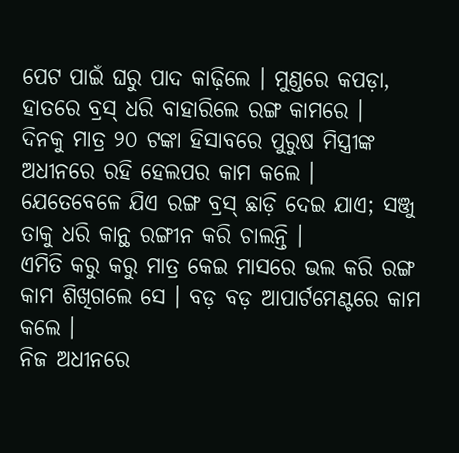ପେଟ ପାଇଁ ଘରୁ ପାଦ କାଢ଼ିଲେ । ମୁଣ୍ଡରେ କପଡ଼ା, ହାତରେ ବ୍ରସ୍ ଧରି ବାହାରିଲେ ରଙ୍ଗ କାମରେ ।
ଦିନକୁ ମାତ୍ର ୨୦ ଟଙ୍କା ହିସାବରେ ପୁରୁଷ ମିସ୍ତ୍ରୀଙ୍କ ଅଧୀନରେ ରହି ହେଲପର କାମ କଲେ ।
ଯେତେବେଳେ ଯିଏ ରଙ୍ଗ ବ୍ରସ୍ ଛାଡ଼ି ଦେଇ ଯାଏ; ସଞ୍ଜୁ ତାକୁ ଧରି କାନ୍ଥ ରଙ୍ଗୀନ କରି ଚାଲନ୍ତି ।
ଏମିତି କରୁ କରୁ ମାତ୍ର କେଇ ମାସରେ ଭଲ କରି ରଙ୍ଗ କାମ ଶିଖିଗଲେ ସେ । ବଡ଼ ବଡ଼ ଆପାର୍ଟମେଣ୍ଟରେ କାମ କଲେ ।
ନିଜ ଅଧୀନରେ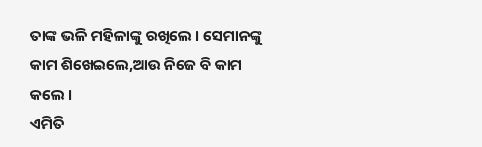ତାଙ୍କ ଭଳି ମହିଳାଙ୍କୁ ରଖିଲେ । ସେମାନଙ୍କୁ କାମ ଶିଖେଇଲେ,ଆଉ ନିଜେ ବି କାମ କଲେ ।
ଏମିତି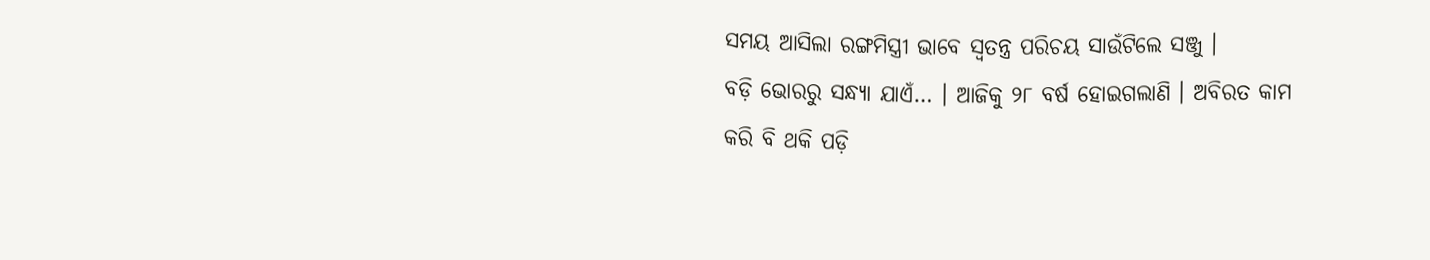ସମୟ ଆସିଲା ରଙ୍ଗମିସ୍ତ୍ରୀ ଭାବେ ସ୍ୱତନ୍ତ୍ର ପରିଚୟ ସାଉଁଟିଲେ ସଞ୍ଜୁ ।
ବଡ଼ି ଭୋରରୁ ସନ୍ଧ୍ୟା ଯାଏଁ… । ଆଜିକୁ ୨୮ ବର୍ଷ ହୋଇଗଲାଣି । ଅବିରତ କାମ କରି ବି ଥକି ପଡ଼ି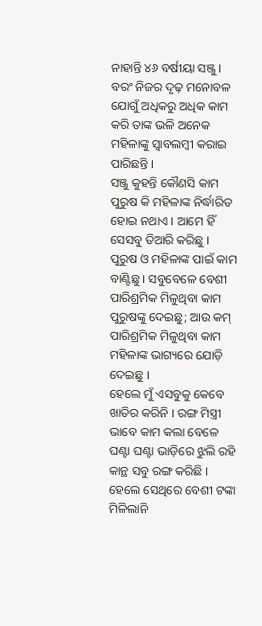ନାହାନ୍ତି ୪୬ ବର୍ଷୀୟା ସଞ୍ଜୁ ।
ବରଂ ନିଜର ଦୃଢ଼ ମନୋବଳ ଯୋଗୁଁ ଅଧିକରୁ ଅଧିକ କାମ କରି ତାଙ୍କ ଭଳି ଅନେକ ମହିଳାଙ୍କୁ ସ୍ୱାବଲମ୍ବୀ କରାଇ ପାରିଛନ୍ତି ।
ସଞ୍ଜୁ କୁହନ୍ତି କୌଣସି କାମ ପୁରୁଷ କି ମହିଳାଙ୍କ ନିର୍ଦ୍ଧାରିତ ହୋଇ ନଥାଏ । ଆମେ ହିଁ ସେସବୁ ତିଆରି କରିଛୁ ।
ପୁରୁଷ ଓ ମହିଳାଙ୍କ ପାଇଁ କାମ ବାଣ୍ଟିଛୁ । ସବୁବେଳେ ବେଶୀ ପାରିଶ୍ରମିକ ମିଳୁଥିବା କାମ ପୁରୁଷଙ୍କୁ ଦେଇଛୁ; ଆଉ କମ୍ ପାରିଶ୍ରମିକ ମିଳୁଥିବା କାମ ମହିଳାଙ୍କ ଭାଗ୍ୟରେ ଯୋଡ଼ି ଦେଇଛୁ ।
ହେଲେ ମୁଁ ଏସବୁକୁ କେବେ ଖାତିର କରିନି । ରଙ୍ଗ ମିସ୍ତ୍ରୀ ଭାବେ କାମ କଲା ବେଳେ ଘଣ୍ଟା ଘଣ୍ଟା ଭାଡ଼ିରେ ଝୁଲି ରହି କାନ୍ଥ ସବୁ ରଙ୍ଗ କରିଛି ।
ହେଲେ ସେଥିରେ ବେଶୀ ଟଙ୍କା ମିଳିଲାନି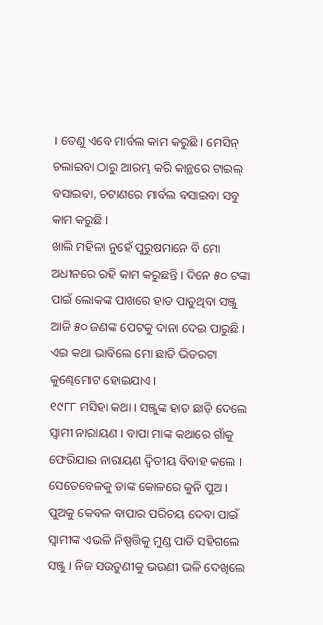। ତେଣୁ ଏବେ ମାର୍ବଲ କାମ କରୁଛି । ମେସିନ୍ ଚଲାଇବା ଠାରୁ ଆରମ୍ଭ କରି କାନ୍ଥରେ ଟାଇଲ୍ ବସାଇବା, ଚଟାଣରେ ମାର୍ବଲ ବସାଇବା ସବୁ କାମ କରୁଛି ।
ଖାଲି ମହିଳା ନୁହେଁ ପୁରୁଷମାନେ ବି ମୋ ଅଧୀନରେ ରହି କାମ କରୁଛନ୍ତି । ଦିନେ ୫୦ ଟଙ୍କା ପାଇଁ ଲୋକଙ୍କ ପାଖରେ ହାତ ପାତୁଥିବା ସଞ୍ଜୁ ଆଜି ୫୦ ଜଣଙ୍କ ପେଟକୁ ଦାନା ଦେଇ ପାରୁଛି । ଏଇ କଥା ଭାବିଲେ ମୋ ଛାତି ଭିତରଟା କୁଣ୍ଢେମୋଟ ହୋଇଯାଏ ।
୧୯୮୮ ମସିହା କଥା । ସଞ୍ଜୁଙ୍କ ହାତ ଛାଡ଼ି ଦେଲେ ସ୍ୱାମୀ ନାରାୟଣ । ବାପା ମାଙ୍କ କଥାରେ ଗାଁକୁ ଫେରିଯାଇ ନାରାୟଣ ଦ୍ୱିତୀୟ ବିବାହ କଲେ ।
ସେତେବେଳକୁ ତାଙ୍କ କୋଳରେ କୁନି ପୁଅ । ପୁଅକୁ କେବଳ ବାପାର ପରିଚୟ ଦେବା ପାଇଁ ସ୍ୱାମୀଙ୍କ ଏଭଳି ନିଷ୍ପତ୍ତିକୁ ମୁଣ୍ଡ ପାତି ସହିଗଲେ ସଞ୍ଜୁ । ନିଜ ସଉତୁଣୀକୁ ଭଉଣୀ ଭଳି ଦେଖିଲେ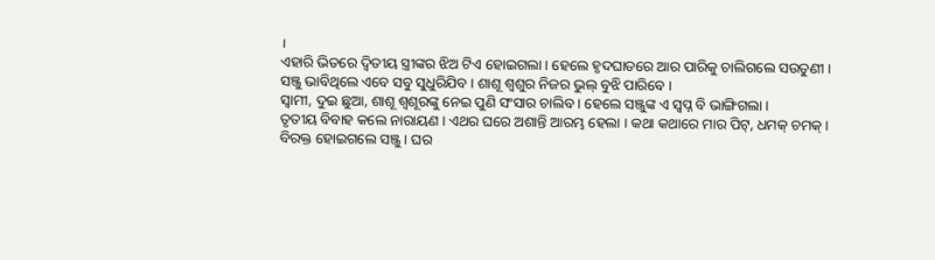।
ଏହାରି ଭିତରେ ଦ୍ୱିତୀୟ ସ୍ତ୍ରୀଙ୍କର ଝିଅ ଟିଏ ହୋଇଗଲା । ହେଲେ ହୃଦଘାତରେ ଆର ପାରିକୁ ଚାଲିଗଲେ ସଉତୁଣୀ ।
ସଞ୍ଜୁ ଭାବିଥିଲେ ଏବେ ସବୁ ସୁଧୁରିଯିବ । ଶାଶୂ ଶ୍ୱଶୁର ନିଜର ଭୁଲ୍ ବୁଝି ପାରିବେ ।
ସ୍ୱାମୀ, ଦୁଇ ଛୁଆ, ଶାଶୂ ଶ୍ୱଶୂରଙ୍କୁ ନେଇ ପୁଣି ସଂସାର ଚାଲିବ । ହେଲେ ସଞ୍ଜୁଙ୍କ ଏ ସ୍ୱପ୍ନ ବି ଭାଙ୍ଗିଗଲା ।
ତୃତୀୟ ବିବାହ କଲେ ନାରାୟଣ । ଏଥର ଘରେ ଅଶାନ୍ତି ଆରମ୍ଭ ହେଲା । କଥା କଥାରେ ମାର ପିଟ୍, ଧମକ୍ ଚମକ୍ ।
ବିରକ୍ତ ହୋଇଗଲେ ସଞ୍ଜୁ । ଘର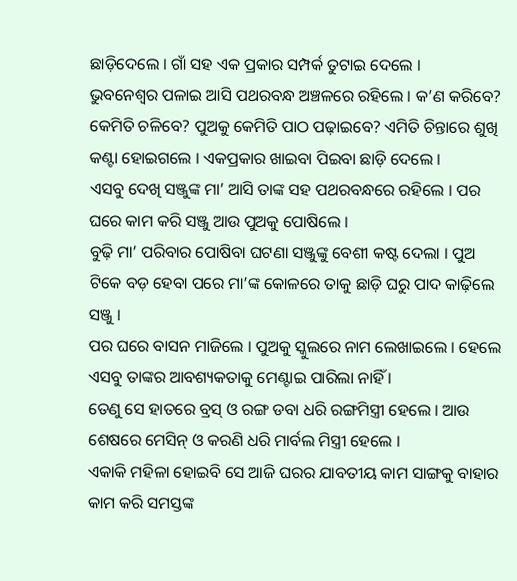ଛାଡ଼ିଦେଲେ । ଗାଁ ସହ ଏକ ପ୍ରକାର ସମ୍ପର୍କ ତୁଟାଇ ଦେଲେ ।
ଭୁବନେଶ୍ୱର ପଳାଇ ଆସି ପଥରବନ୍ଧ ଅଞ୍ଚଳରେ ରହିଲେ । କ’ଣ କରିବେ? କେମିତି ଚଳିବେ? ପୁଅକୁ କେମିତି ପାଠ ପଢ଼ାଇବେ? ଏମିତି ଚିନ୍ତାରେ ଶୁଖି କଣ୍ଟା ହୋଇଗଲେ । ଏକପ୍ରକାର ଖାଇବା ପିଇବା ଛାଡ଼ି ଦେଲେ ।
ଏସବୁ ଦେଖି ସଞ୍ଜୁଙ୍କ ମା’ ଆସି ତାଙ୍କ ସହ ପଥରବନ୍ଧରେ ରହିଲେ । ପର ଘରେ କାମ କରି ସଞ୍ଜୁ ଆଉ ପୁଅକୁ ପୋଷିଲେ ।
ବୁଢ଼ି ମା’ ପରିବାର ପୋଷିବା ଘଟଣା ସଞ୍ଜୁଙ୍କୁ ବେଶୀ କଷ୍ଟ ଦେଲା । ପୁଅ ଟିକେ ବଡ଼ ହେବା ପରେ ମା’ଙ୍କ କୋଳରେ ତାକୁ ଛାଡ଼ି ଘରୁ ପାଦ କାଢ଼ିଲେ ସଞ୍ଜୁ ।
ପର ଘରେ ବାସନ ମାଜିଲେ । ପୁଅକୁ ସ୍କୁଲରେ ନାମ ଲେଖାଇଲେ । ହେଲେ ଏସବୁ ତାଙ୍କର ଆବଶ୍ୟକତାକୁ ମେଣ୍ଟାଇ ପାରିଲା ନାହିଁ ।
ତେଣୁ ସେ ହାତରେ ବ୍ରସ୍ ଓ ରଙ୍ଗ ଡବା ଧରି ରଙ୍ଗମିସ୍ତ୍ରୀ ହେଲେ । ଆଉ ଶେଷରେ ମେସିନ୍ ଓ କରଣି ଧରି ମାର୍ବଲ ମିସ୍ତ୍ରୀ ହେଲେ ।
ଏକାକି ମହିଳା ହୋଇବି ସେ ଆଜି ଘରର ଯାବତୀୟ କାମ ସାଙ୍ଗକୁ ବାହାର କାମ କରି ସମସ୍ତଙ୍କ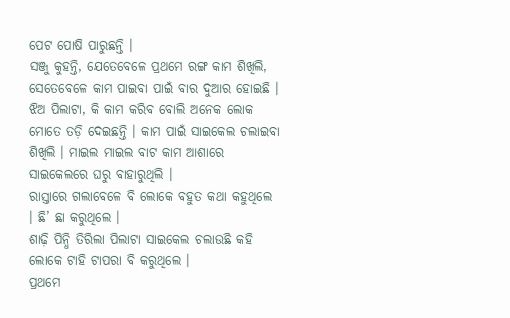ପେଟ ପୋଷି ପାରୁଛନ୍ତି ।
ସଞ୍ଜୁ କୁହନ୍ତି, ଯେତେବେଳେ ପ୍ରଥମେ ରଙ୍ଗ କାମ ଶିଖିଲି, ସେତେବେଳେ କାମ ପାଇବା ପାଇଁ ବାର ଦୁଆର ହୋଇଛି ।
ଝିଅ ପିଲାଟା, କି କାମ କରିବ ବୋଲି ଅନେକ ଲୋକ ମୋତେ ତଡ଼ି ଦେଇଛନ୍ତି । କାମ ପାଇଁ ସାଇକେଲ ଚଲାଇବା ଶିଖିଲି । ମାଇଲ ମାଇଲ ବାଟ କାମ ଆଶାରେ ସାଇକେଲରେ ଘରୁ ବାହାରୁଥିଲି ।
ରାସ୍ତାରେ ଗଲାବେଳେ ବି ଲୋକେ ବହୁତ କଥା କହୁଥିଲେ । ଛି’ ଛା କରୁଥିଲେ ।
ଶାଢ଼ି ପିନ୍ଧି ତିରିଲା ପିଲାଟା ସାଇକେଲ ଚଲାଉଛି କହି ଲୋକେ ଟାହି ଟାପରା ବି କରୁଥିଲେ ।
ପ୍ରଥମେ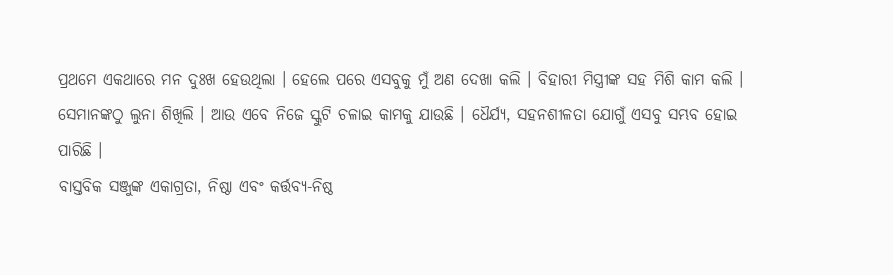ପ୍ରଥମେ ଏକଥାରେ ମନ ଦୁଃଖ ହେଉଥିଲା । ହେଲେ ପରେ ଏସବୁକୁ ମୁଁ ଅଣ ଦେଖା କଲି । ବିହାରୀ ମିସ୍ତ୍ରୀଙ୍କ ସହ ମିଶି କାମ କଲି ।
ସେମାନଙ୍କଠୁ ଲୁନା ଶିଖିଲି । ଆଉ ଏବେ ନିଜେ ସ୍କୁଟି ଚଳାଇ କାମକୁ ଯାଉଛି । ଧୈର୍ଯ୍ୟ, ସହନଶୀଳତା ଯୋଗୁଁ ଏସବୁ ସମ୍ଭବ ହୋଇ ପାରିଛି ।
ବାସ୍ତବିକ ସଞ୍ଜୁଙ୍କ ଏକାଗ୍ରତା, ନିଷ୍ଠା ଏବଂ କର୍ତ୍ତବ୍ୟ-ନିଷ୍ଠ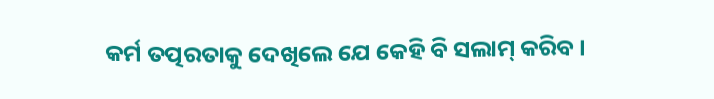କର୍ମ ତତ୍ପରତାକୁ ଦେଖିଲେ ଯେ କେହି ବି ସଲାମ୍ କରିବ ।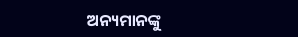ଅନ୍ୟମାନଙ୍କୁ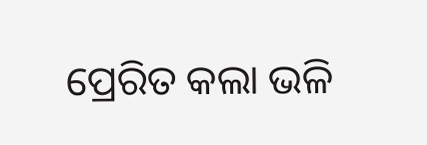ପ୍ରେରିତ କଲା ଭଳି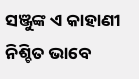ସଞ୍ଜୁଙ୍କ ଏ କାହାଣୀ ନିଶ୍ଚିତ ଭାବେ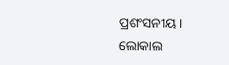ପ୍ରଶଂସନୀୟ ।
ଲୋକାଲ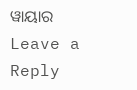ୱାୟାର
Leave a Reply